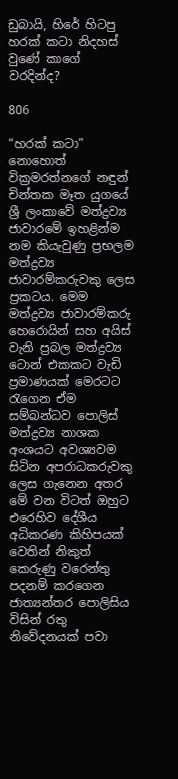ඩුබායි, හිරේ හිටපු හරක් කටා නිදහස් වුණේ කාගේ වරදින්ද?

806

“හරක් කටා” නොහොත් වික්‍රමරත්නගේ නඳුන් චින්තක මෑත යුගයේ ශ්‍රී ලංකාවේ මත්ද්‍රව්‍ය ජාවාරමේ ඉහළින්ම නම කියැවුණු ප්‍රභලම මත්ද්‍රව්‍ය ජාවාරම්කරුවකු ලෙස ප්‍රකටය. මෙම මත්ද්‍රව්‍ය ජාවාරම්කරු හෙරොයින් සහ අයිස් වැනි ප්‍රබල මත්ද්‍රව්‍ය ටොන් එකකට වැඩි ප්‍රමාණයක් මෙරටට රැගෙන ඒම සම්බන්ධව පොලිස් මත්ද්‍රව්‍ය නාශක අංශයට අවශ්‍යවම සිටින අපරාධකරුවකු ලෙස ගැනෙන අතර මේ වන විටත් ඔහුට එරෙහිව දේශීය අධිකරණ කිහිපයක් වෙතින් නිකුත් කෙරුණු වරෙන්තු පදනම් කරගෙන ජාත්‍යන්තර පොලිසිය විසින් රතු නිවේදනයක් පවා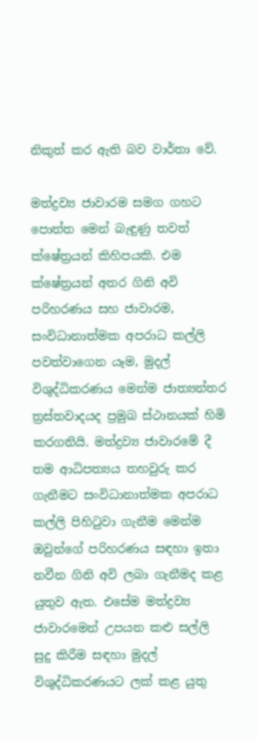නිකුත් කර ඇති බව වාර්තා වේ.

මත්ද්‍රව්‍ය ජාවාරම සමග ගහට පොත්ත මෙන් බැඳුණු තවත් ක්ෂේත්‍රයන් කිහිපයකි. එම ක්ෂේත්‍රයන් අතර ගිනි අවි පරිහරණය සහ ජාවාරම, සංවිධානාත්මක අපරාධ කල්ලි පවත්වාගෙන යෑම, මුදල් විශුද්ධිකරණය මෙන්ම ජාත්‍යන්තර ත්‍රස්තවාදයද ප්‍රමුඛ ස්ථානයක් හිමි කරගනියි. මත්ද්‍රව්‍ය ජාවාරමේ දී තම ආධිපත්‍යය තහවුරු කර ගැනීමට සංවිධානාත්මක අපරාධ කල්ලි පිහිටුවා ගැනීම මෙන්ම ඔවුන්ගේ පරිහරණය සඳහා ඉතා නවීන ගිනි අවි ලබා ගැනීමද කළ යුතුව ඇත. එසේම මත්ද්‍රව්‍ය ජාවාරමෙන් උපයන කළු සල්ලි සුදු කිරීම සඳහා මුදල් විශුද්ධිකරණයට ලක් කළ යුතු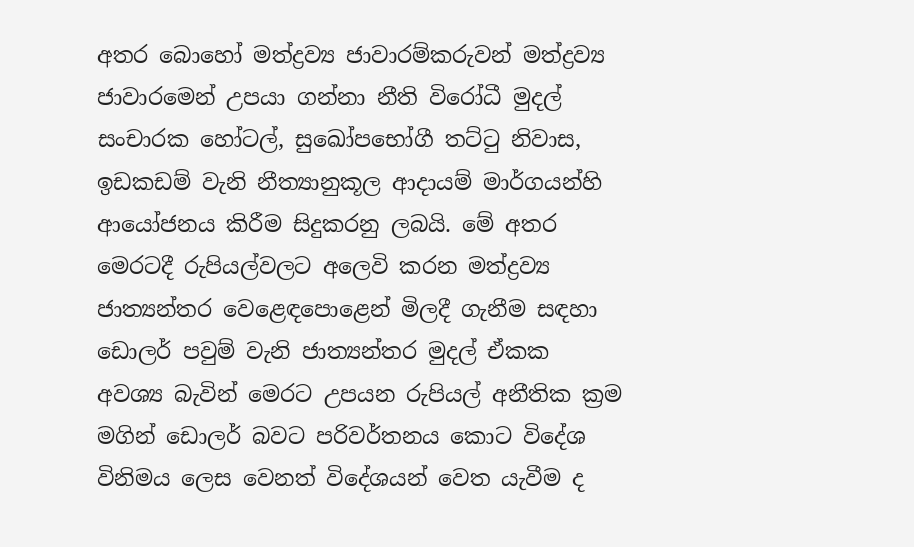අතර බොහෝ මත්ද්‍රව්‍ය ජාවාරම්කරුවන් මත්ද්‍රව්‍ය ජාවාරමෙන් උපයා ගන්නා නීති විරෝධී මුදල් සංචාරක හෝටල්, සුඛෝපභෝගී තට්ටු නිවාස, ඉඩකඩම් වැනි නීත්‍යානුකූල ආදායම් මාර්ගයන්හි ආයෝජනය කිරීම සිදුකරනු ලබයි. මේ අතර මෙරටදී රුපියල්වලට අලෙවි කරන මත්ද්‍රව්‍ය ජාත්‍යන්තර වෙළෙඳපොළෙන් මිලදී ගැනීම සඳහා ඩොලර් පවුම් වැනි ජාත්‍යන්තර මුදල් ඒකක අවශ්‍ය බැවින් මෙරට උපයන රුපියල් අනීතික ක්‍රම මගින් ඩොලර් බවට පරිවර්තනය කොට විදේශ විනිමය ලෙස වෙනත් විදේශයන් වෙත යැවීම ද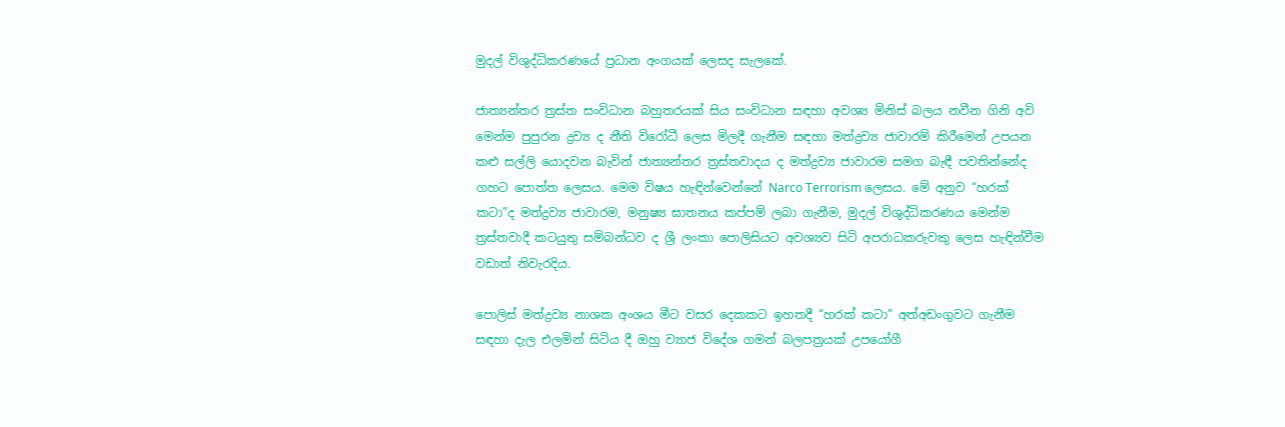මුදල් විශුද්ධිකරණයේ ප්‍රධාන අංගයක් ලෙසද සැලකේ.

ජාත්‍යන්තර ත්‍රස්ත සංවිධාන බහුතරයක් සිය සංවිධාන සඳහා අවශ්‍ය මිනිස් බලය නවීන ගිනි අවි මෙන්ම පුපුරන ද්‍රව්‍ය ද නීති විරෝධී ලෙස මිලදී ගැනීම සඳහා මත්ද්‍රව්‍ය ජාවාරම් කිරීමෙන් උපයන කළු සල්ලි යොදවන බැවින් ජාත්‍යන්තර ත්‍රස්තවාදය ද මත්ද්‍රව්‍ය ජාවාරම සමග බැඳී පවතින්නේද ගහට පොත්ත ලෙසය. මෙම විෂය හැඳින්වෙන්නේ Narco Terrorism ලෙසය. මේ අනුව “හරක් කටා”ද මත්ද්‍රව්‍ය ජාවාරම, මනුෂ්‍ය ඝාතනය කප්පම් ලබා ගැනීම, මුදල් විශුද්ධිකරණය මෙන්ම ත්‍රස්තවාදී කටයුතු සම්බන්ධව ද ශ්‍රී ලංකා පොලිසියට අවශ්‍යව සිටි අපරාධකරුවකු ලෙස හැඳින්වීම වඩාත් නිවැරදිය.

පොලිස් මත්ද්‍රව්‍ය නාශක අංශය මීට වසර දෙකකට ඉහතදී “හරක් කටා” අත්අඩංගුවට ගැනීම සඳහා දැල එලමින් සිටිය දී ඔහු ව්‍යාජ විදේශ ගමන් බලපත්‍රයක් උපයෝගී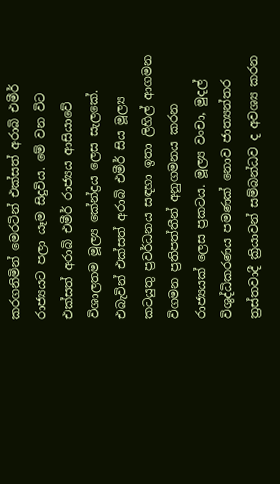කරගනිමින් මෙරටින් එක්සත් අරාබි එමීර් රාජ්‍යයට පලා යෑම සිදුවිය. මේ වන විට එක්සත් අරාබි එමීර් රාජ්‍යය ආසියාවේ විශාලතම මූල්‍ය කේන්ද්‍රය ලෙස සැලකේ. එබැවින් එක්සත් අරාබි එමීර් සිය මූල්‍ය කටයුතු ප්‍රවර්ධනය සඳහා ඉතා ලිහිල් ආගමන විගමන ප්‍රතිපත්තීන් අනුගමනය කරන රාජ්‍යයක් ලෙස ප්‍රකටය. මූල්‍ය වංචා, මුදල් විශුද්ධිකරණය පමණක් නොව ජාත්‍යන්තර ත්‍රස්තවාදී ක්‍රියාවන් සම්බන්ධව ද අවශ්‍ය කරන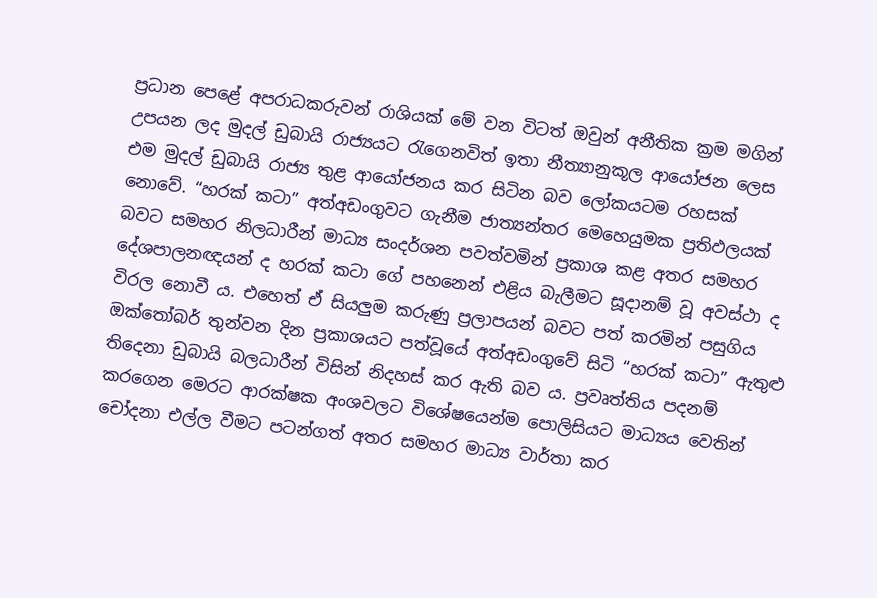ප්‍රධාන පෙළේ අපරාධකරුවන් රාශියක් මේ වන විටත් ඔවුන් අනීතික ක්‍රම මගින් උපයන ලද මුදල් ඩුබායි රාජ්‍යයට රැගෙනවිත් ඉතා නීත්‍යානුකූල ආයෝජන ලෙස එම මුදල් ඩුබායි රාජ්‍ය තුළ ආයෝජනය කර සිටින බව ලෝකයටම රහසක් නොවේ. “හරක් කටා” අත්අඩංගුවට ගැනීම ජාත්‍යන්තර මෙහෙයුමක ප්‍රතිඵලයක් බවට සමහර නිලධාරීන් මාධ්‍ය සංදර්ශන පවත්වමින් ප්‍රකාශ කළ අතර සමහර දේශපාලනඥයන් ද හරක් කටා ගේ පහනෙන් එළිය බැලීමට සූදානම් වූ අවස්ථා ද විරල නොවී ය. එහෙත් ඒ සියලුම කරුණු ප්‍රලාපයන් බවට පත් කරමින් පසුගිය ඔක්තෝබර් තුන්වන දින ප්‍රකාශයට පත්වූයේ අත්අඩංගුවේ සිටි “හරක් කටා” ඇතුළු තිදෙනා ඩුබායි බලධාරීන් විසින් නිදහස් කර ඇති බව ය. ප්‍රවෘත්තිය පදනම් කරගෙන මෙරට ආරක්ෂක අංශවලට විශේෂයෙන්ම පොලිසියට මාධ්‍යය වෙතින් චෝදනා එල්ල වීමට පටන්ගත් අතර සමහර මාධ්‍ය වාර්තා කර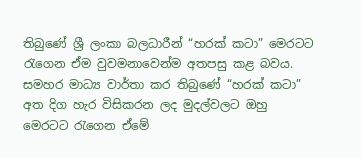තිබුණේ ශ්‍රී ලංකා බලධාරීන් “හරක් කටා” මෙරටට රැගෙන ඒම වුවමනාවෙන්ම අතපසු කළ බවය. සමහර මාධ්‍ය වාර්තා කර තිබුණේ “හරක් කටා” අත දිග හැර විසිකරන ලද මුදල්වලට ඔහු මෙරටට රැගෙන ඒමේ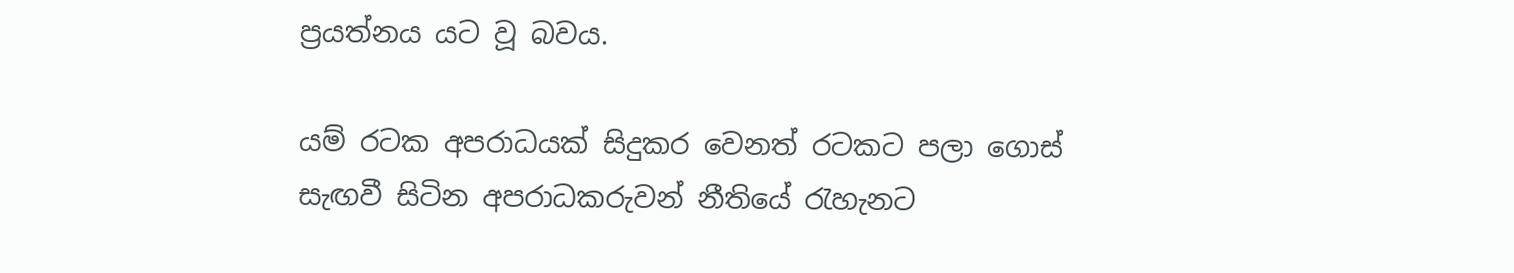ප්‍රයත්නය යට වූ බවය.

යම් රටක අපරාධයක් සිදුකර වෙනත් රටකට පලා ගොස් සැඟවී සිටින අපරාධකරුවන් නීතියේ රැහැනට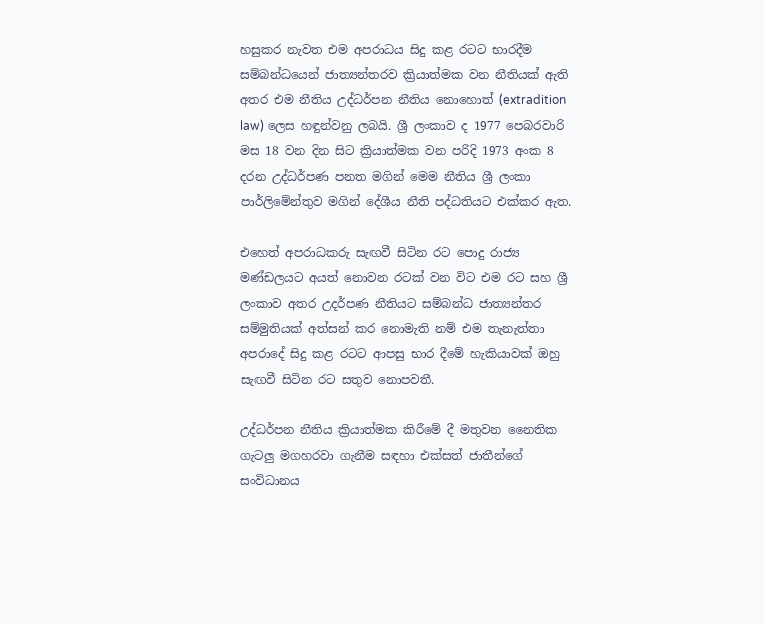හසුකර නැවත එම අපරාධය සිදු කළ රටට භාරදීම සම්බන්ධයෙන් ජාත්‍යන්තරව ක්‍රියාත්මක වන නීතියක් ඇති අතර එම නීතිය උද්ධර්පන නීතිය නොහොත් (extradition law) ලෙස හඳුන්වනු ලබයි. ශ්‍රී ලංකාව ද 1977 පෙබරවාරි මස 18 වන දින සිට ක්‍රියාත්මක වන පරිදි 1973 අංක 8 දරන උද්ධර්පණ පනත මගින් මෙම නීතිය ශ්‍රී ලංකා පාර්ලිමේන්තුව මගින් දේශීය නීති පද්ධතියට එක්කර ඇත.

එහෙත් අපරාධකරු සැඟවී සිටින රට පොදු රාජ්‍ය මණ්ඩලයට අයත් නොවන රටක් වන විට එම රට සහ ශ්‍රී ලංකාව අතර උදර්පණ නීතියට සම්බන්ධ ජාත්‍යන්තර සම්මුතියක් අත්සන් කර නොමැති නම් එම තැනැත්තා අපරාදේ සිදු කළ රටට ආපසු භාර දීමේ හැකියාවක් ඔහු සැඟවී සිටින රට සතුව නොපවතී.

උද්ධර්පන නීතිය ක්‍රියාත්මක කිරීමේ දී මතුවන නෛතික ගැටලු මගහරවා ගැනීම සඳහා එක්සත් ජාතීන්ගේ සංවිධානය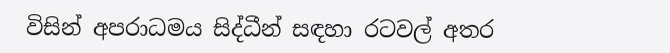විසින් අපරාධමය සිද්ධීන් සඳහා රටවල් අතර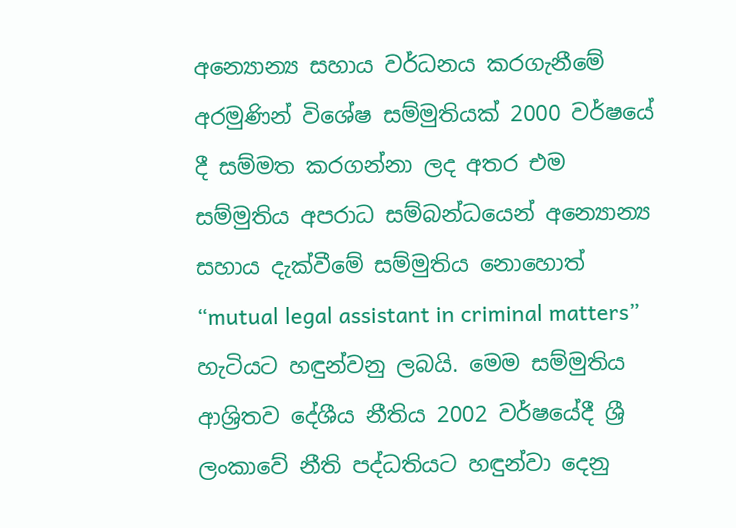අන්‍යොන්‍ය සහාය වර්ධනය කරගැනීමේ අරමුණින් විශේෂ සම්මුතියක් 2000 වර්ෂයේ දී සම්මත කරගන්නා ලද අතර එම සම්මුතිය අපරාධ සම්බන්ධයෙන් අන්‍යොන්‍ය සහාය දැක්වීමේ සම්මුතිය නොහොත් “mutual legal assistant in criminal matters” හැටියට හඳුන්වනු ලබයි. මෙම සම්මුතිය ආශ්‍රිතව දේශීය නීතිය 2002 වර්ෂයේදී ශ්‍රී ලංකාවේ නීති පද්ධතියට හඳුන්වා දෙනු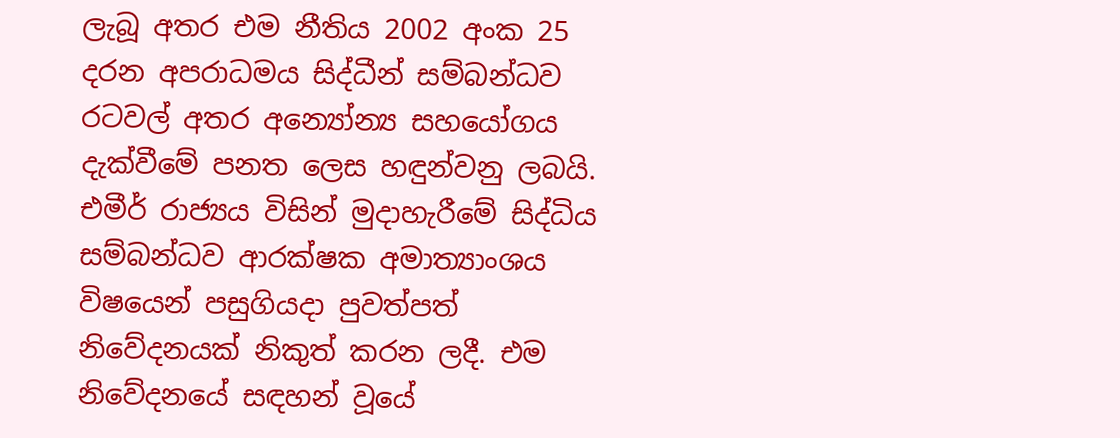ලැබූ අතර එම නීතිය 2002 අංක 25 දරන අපරාධමය සිද්ධීන් සම්බන්ධව රටවල් අතර අන්‍යෝන්‍ය සහයෝගය දැක්වීමේ පනත ලෙස හඳුන්වනු ලබයි. එමීර් රාජ්‍යය විසින් මුදාහැරීමේ සිද්ධිය සම්බන්ධව ආරක්ෂක අමාත්‍යාංශය විෂයෙන් පසුගියදා පුවත්පත් නිවේදනයක් නිකුත් කරන ලදී. එම නිවේදනයේ සඳහන් වූයේ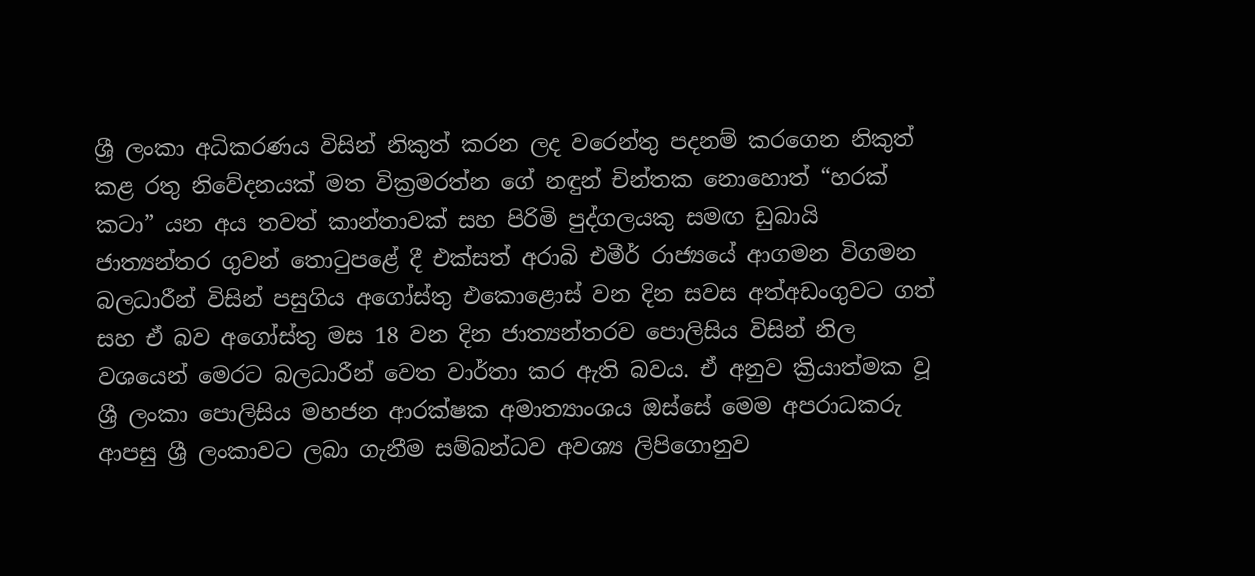ශ්‍රී ලංකා අධිකරණය විසින් නිකුත් කරන ලද වරෙන්තු පදනම් කරගෙන නිකුත් කළ රතු නිවේදනයක් මත වික්‍රමරත්න ගේ නඳුන් චින්තක නොහොත් “හරක් කටා” යන අය තවත් කාන්තාවක් සහ පිරිමි පුද්ගලයකු සමඟ ඩුබායි ජාත්‍යන්තර ගුවන් තොටුපළේ දී එක්සත් අරාබි එමීර් රාජ්‍යයේ ආගමන විගමන බලධාරීන් විසින් පසුගිය අගෝස්තු එකොළොස් වන දින සවස අත්අඩංගුවට ගත් සහ ඒ බව අගෝස්තු මස 18 වන දින ජාත්‍යන්තරව පොලිසිය විසින් නිල වශයෙන් මෙරට බලධාරීන් වෙත වාර්තා කර ඇති බවය. ඒ අනුව ක්‍රියාත්මක වූ ශ්‍රී ලංකා පොලිසිය මහජන ආරක්ෂක අමාත්‍යාංශය ඔස්සේ මෙම අපරාධකරු ආපසු ශ්‍රී ලංකාවට ලබා ගැනීම සම්බන්ධව අවශ්‍ය ලිපිගොනුව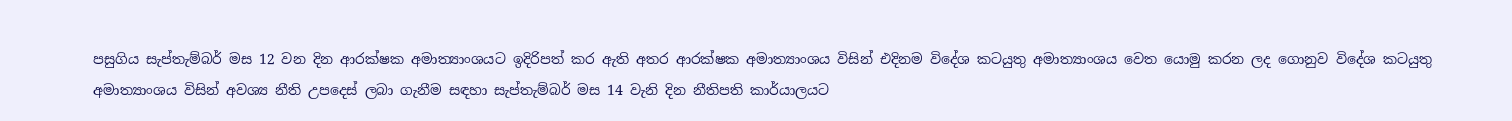පසුගිය සැප්තැම්බර් මස 12 වන දින ආරක්ෂක අමාත්‍යාංශයට ඉදිරිපත් කර ඇති අතර ආරක්ෂක අමාත්‍යාංශය විසින් එදිනම විදේශ කටයුතු අමාත්‍යාංශය වෙත යොමු කරන ලද ගොනුව විදේශ කටයුතු අමාත්‍යාංශය විසින් අවශ්‍ය නීති උපදෙස් ලබා ගැනීම සඳහා සැප්තැම්බර් මස 14 වැනි දින නීතිපති කාර්යාලයට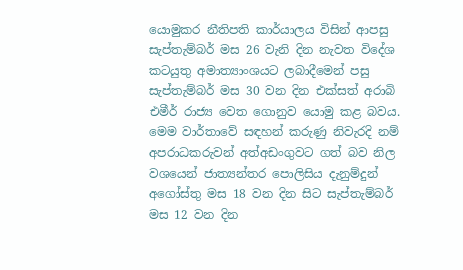යොමුකර නීතිපති කාර්යාලය විසින් ආපසු සැප්තැම්බර් මස 26 වැනි දින නැවත විදේශ කටයුතු අමාත්‍යාංශයට ලබාදීමෙන් පසු සැප්තැම්බර් මස 30 වන දින එක්සත් අරාබි එමීර් රාජ්‍ය වෙත ගොනුව යොමු කළ බවය. මෙම වාර්තාවේ සඳහන් කරුණු නිවැරදි නම් අපරාධකරුවන් අත්අඩංගුවට ගත් බව නිල වශයෙන් ජාත්‍යන්තර පොලිසිය දැනුම්දුන් අගෝස්තු මස 18 වන දින සිට සැප්තැම්බර් මස 12 වන දින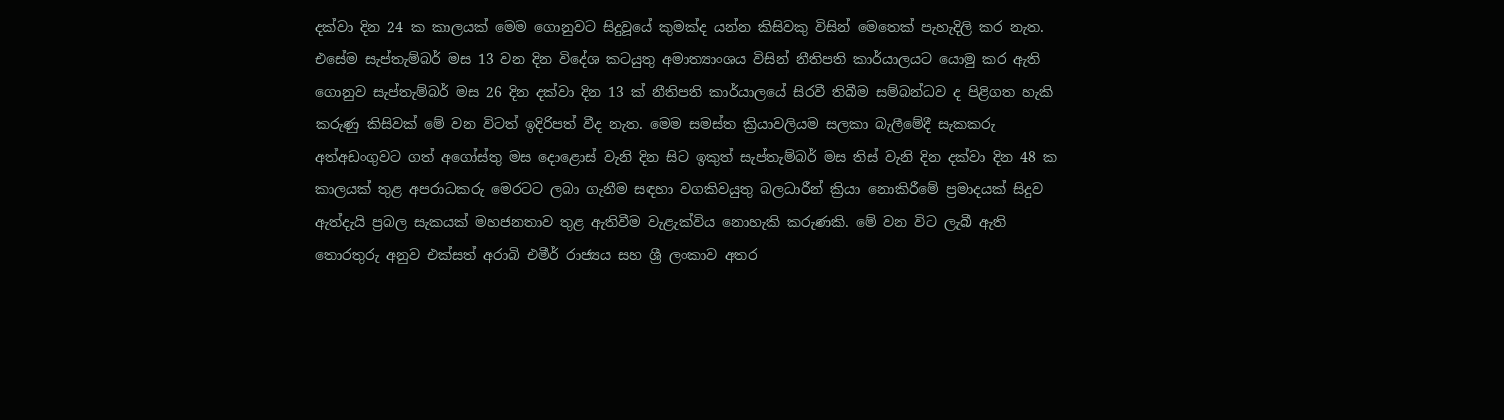දක්වා දින 24 ක කාලයක් මෙම ගොනුවට සිදුවූයේ කුමක්ද යන්න කිසිවකු විසින් මෙතෙක් පැහැදිලි කර නැත. එසේම සැප්තැම්බර් මස 13 වන දින විදේශ කටයුතු අමාත්‍යාංශය විසින් නීතිපති කාර්යාලයට යොමු කර ඇති ගොනුව සැප්තැම්බර් මස 26 දින දක්වා දින 13 ක් නීතිපති කාර්යාලයේ සිරවී තිබීම සම්බන්ධව ද පිළිගත හැකි කරුණු කිසිවක් මේ වන විටත් ඉදිරිපත් වීද නැත. මෙම සමස්ත ක්‍රියාවලියම සලකා බැලීමේදී සැකකරු අත්අඩංගුවට ගත් අගෝස්තු මස දොළොස් වැනි දින සිට ඉකුත් සැප්තැම්බර් මස තිස් වැනි දින දක්වා දින 48 ක කාලයක් තුළ අපරාධකරු මෙරටට ලබා ගැනීම සඳහා වගකිවයුතු බලධාරීන් ක්‍රියා නොකිරීමේ ප්‍රමාදයක් සිදුව ඇත්දැයි ප්‍රබල සැකයක් මහජනතාව තුළ ඇතිවීම වැළැක්විය නොහැකි කරුණකි. මේ වන විට ලැබී ඇති තොරතුරු අනුව එක්සත් අරාබි එමීර් රාජ්‍යය සහ ශ්‍රී ලංකාව අතර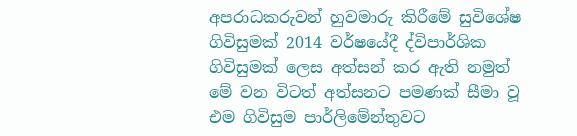අපරාධකරුවන් හුවමාරු කිරීමේ සුවිශේෂ ගිවිසුමක් 2014 වර්ෂයේදී ද්විපාර්ශික ගිවිසුමක් ලෙස අත්සන් කර ඇති නමුත් මේ වන විටත් අත්සනට පමණක් සීමා වූ එම ගිවිසුම පාර්ලිමේන්තුවට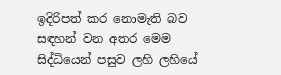ඉදිරිපත් කර නොමැති බව සඳහන් වන අතර මෙම සිද්ධියෙන් පසුව ලහි ලහියේ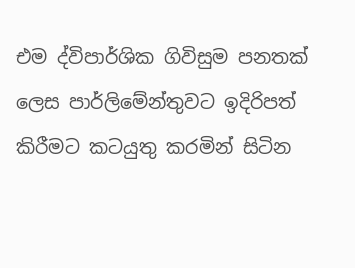එම ද්විපාර්ශික ගිවිසුම පනතක් ලෙස පාර්ලිමේන්තුවට ඉදිරිපත් කිරීමට කටයුතු කරමින් සිටින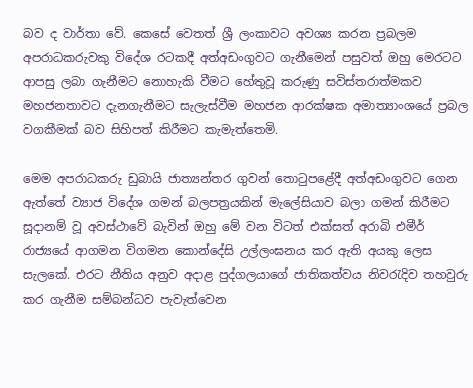බව ද වාර්තා වේ. කෙසේ වෙතත් ශ්‍රී ලංකාවට අවශ්‍ය කරන ප්‍රබලම අපරාධකරුවකු විදේශ රටකදී අත්අඩංගුවට ගැනීමෙන් පසුවත් ඔහු මෙරටට ආපසු ලබා ගැනීමට නොහැකි වීමට හේතුවූ කරුණු සවිස්තරාත්මකව මහජනතාවට දැනගැනීමට සැලැස්වීම මහජන ආරක්ෂක අමාත්‍යාංශයේ ප්‍රබල වගකීමක් බව සිහිපත් කිරීමට කැමැත්තෙමි.

මෙම අපරාධකරු ඩුබායි ජාත්‍යන්තර ගුවන් තොටුපළේදී අත්අඩංගුවට ගෙන ඇත්තේ ව්‍යාජ විදේශ ගමන් බලපත්‍රයකින් මැලේසියාව බලා ගමන් කිරීමට සූදානම් වූ අවස්ථාවේ බැවින් ඔහු මේ වන විටත් එක්සත් අරාබි එමීර් රාජ්‍යයේ ආගමන විගමන කොන්දේසි උල්ලංඝනය කර ඇති අයකු ලෙස සැලකේ. එරට නීතිය අනුව අදාළ පුද්ගලයාගේ ජාතිකත්වය නිවරැදිව තහවුරු කර ගැනීම සම්බන්ධව පැවැත්වෙන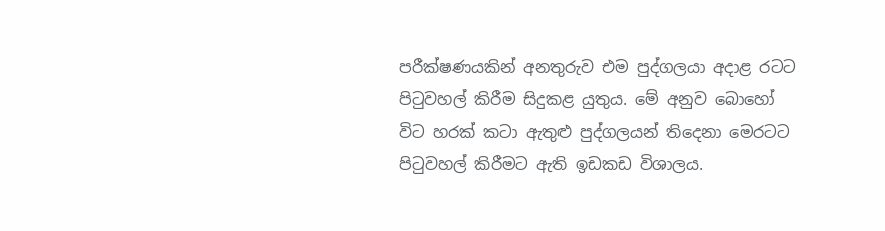පරීක්ෂණයකින් අනතුරුව එම පුද්ගලයා අදාළ රටට පිටුවහල් කිරීම සිදුකළ යුතුය. මේ අනුව බොහෝ විට හරක් කටා ඇතුළු පුද්ගලයන් තිදෙනා මෙරටට පිටුවහල් කිරීමට ඇති ඉඩකඩ විශාලය.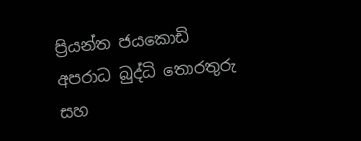ප්‍රියන්ත ජයකොඩි
අපරාධ බුද්ධි තොරතුරු සහ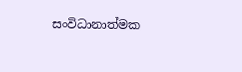සංවිධානාත්මක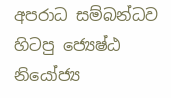අපරාධ සම්බන්ධව
හිටපු ජ්‍යෙෂ්ඨ නියෝජ්‍ය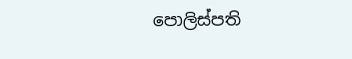පොලිස්පති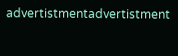advertistmentadvertistment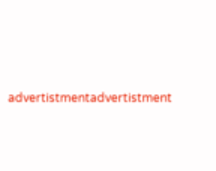advertistmentadvertistment